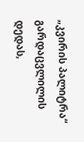„კვირის პალიტრა“ გარდაცვლილის დედას,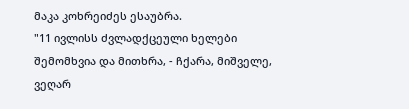მაკა კოხრეიძეს ესაუბრა.
"11 ივლისს ძვლადქცეული ხელები შემომხვია და მითხრა, - ჩქარა, მიშველე, ვეღარ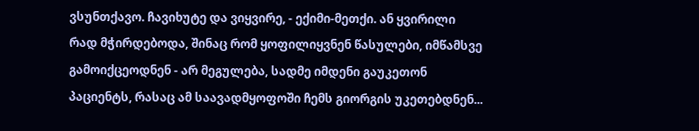ვსუნთქავო. ჩავიხუტე და ვიყვირე, - ექიმი-მეთქი. ან ყვირილი რად მჭირდებოდა, შინაც რომ ყოფილიყვნენ წასულები, იმწამსვე გამოიქცეოდნენ - არ მეგულება, სადმე იმდენი გაუკეთონ პაციენტს, რასაც ამ საავადმყოფოში ჩემს გიორგის უკეთებდნენ...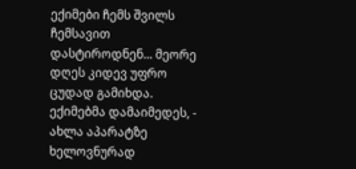ექიმები ჩემს შვილს ჩემსავით დასტიროდნენ... მეორე დღეს კიდევ უფრო ცუდად გამიხდა. ექიმებმა დამაიმედეს, - ახლა აპარატზე ხელოვნურად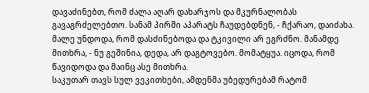დავაძინებთ, რომ ძალა აღარ დახარჯოს და მკურნალობას გავაგრძელებთო. სანამ პირში აპარატს ჩაუდებდნენ, - ჩქარაო, დაიძახა. მალე უნდოდა, რომ დასძინებოდა და ტკივილი არ ეგრძნო. მანამდე მითხრა, - ნუ გეშინია, დედა, არ დაგტოვებო. მომატყუა. იცოდა, რომ წავიდოდა და მაინც ასე მითხრა.
საკუთარ თავს სულ ვეკითხები, ამდენმა უბედურებამ რატომ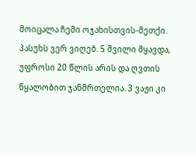მოიცალა ჩემი ოჯახისთვის-მეთქი. პასუხს ვერ ვიღებ. 5 შვილი მყავდა, უფროსი 20 წლის არის და ღვთის წყალობით ჯანმრთელია. 3 ვაჟი კი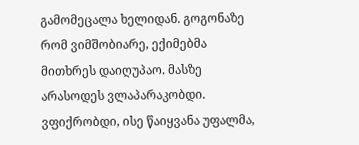გამომეცალა ხელიდან. გოგონაზე რომ ვიმშობიარე, ექიმებმა მითხრეს დაიღუპაო. მასზე არასოდეს ვლაპარაკობდი. ვფიქრობდი, ისე წაიყვანა უფალმა,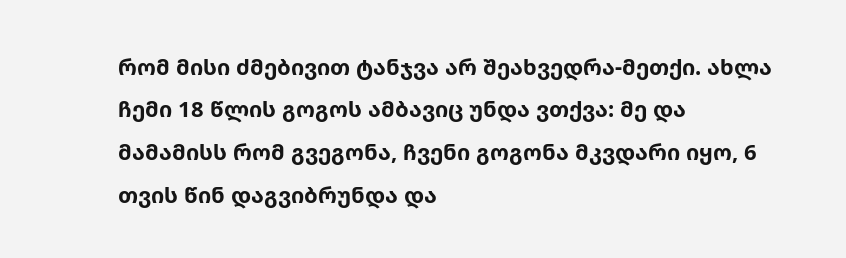რომ მისი ძმებივით ტანჯვა არ შეახვედრა-მეთქი. ახლა ჩემი 18 წლის გოგოს ამბავიც უნდა ვთქვა: მე და მამამისს რომ გვეგონა, ჩვენი გოგონა მკვდარი იყო, 6 თვის წინ დაგვიბრუნდა და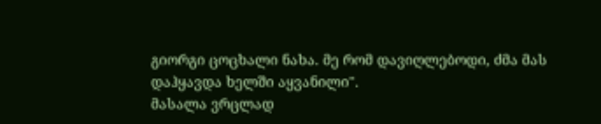გიორგი ცოცხალი ნახა. მე რომ დავიღლებოდი, ძმა მას დაჰყავდა ხელში აყვანილი".
მასალა ვრცლად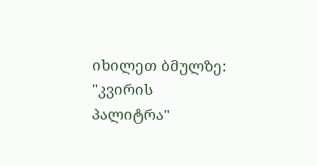იხილეთ ბმულზე: "კვირის პალიტრა"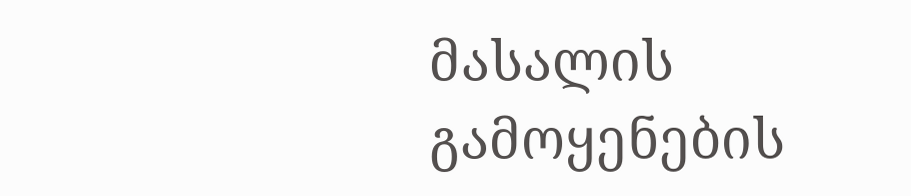მასალის გამოყენების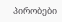პირობები